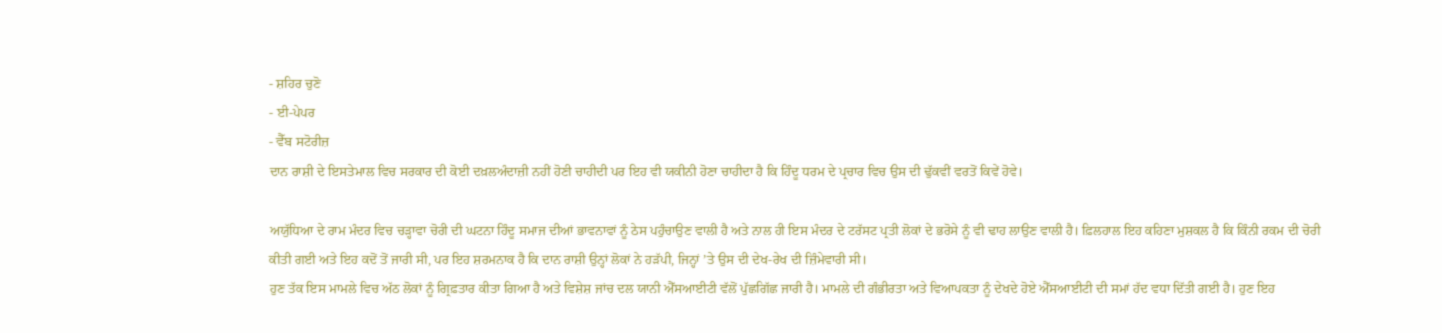- ਸ਼ਹਿਰ ਚੁਣੋ
- ਈ-ਪੇਪਰ
- ਵੈੱਬ ਸਟੋਰੀਜ਼
ਦਾਨ ਰਾਸ਼ੀ ਦੇ ਇਸਤੇਮਾਲ ਵਿਚ ਸਰਕਾਰ ਦੀ ਕੋਈ ਦਖ਼ਲਅੰਦਾਜ਼ੀ ਨਹੀਂ ਹੋਣੀ ਚਾਹੀਦੀ ਪਰ ਇਹ ਵੀ ਯਕੀਨੀ ਹੋਣਾ ਚਾਹੀਦਾ ਹੈ ਕਿ ਹਿੰਦੂ ਧਰਮ ਦੇ ਪ੍ਰਚਾਰ ਵਿਚ ਉਸ ਦੀ ਢੁੱਕਵੀਂ ਵਰਤੋਂ ਕਿਵੇਂ ਹੋਵੇ।

ਅਯੁੱਧਿਆ ਦੇ ਰਾਮ ਮੰਦਰ ਵਿਚ ਚੜ੍ਹਾਵਾ ਚੋਰੀ ਦੀ ਘਟਨਾ ਹਿੰਦੂ ਸਮਾਜ ਦੀਆਂ ਭਾਵਨਾਵਾਂ ਨੂੰ ਠੇਸ ਪਹੁੰਚਾਉਣ ਵਾਲੀ ਹੈ ਅਤੇ ਨਾਲ ਹੀ ਇਸ ਮੰਦਰ ਦੇ ਟਰੱਸਟ ਪ੍ਰਤੀ ਲੋਕਾਂ ਦੇ ਭਰੋਸੇ ਨੂੰ ਵੀ ਢਾਹ ਲਾਉਣ ਵਾਲੀ ਹੈ। ਫ਼ਿਲਹਾਲ ਇਹ ਕਹਿਣਾ ਮੁਸ਼ਕਲ ਹੈ ਕਿ ਕਿੰਨੀ ਰਕਮ ਦੀ ਚੋਰੀ ਕੀਤੀ ਗਈ ਅਤੇ ਇਹ ਕਦੋਂ ਤੋਂ ਜਾਰੀ ਸੀ, ਪਰ ਇਹ ਸ਼ਰਮਨਾਕ ਹੈ ਕਿ ਦਾਨ ਰਾਸ਼ੀ ਉਨ੍ਹਾਂ ਲੋਕਾਂ ਨੇ ਹੜੱਪੀ, ਜਿਨ੍ਹਾਂ ’ਤੇ ਉਸ ਦੀ ਦੇਖ-ਰੇਖ ਦੀ ਜ਼ਿੰਮੇਵਾਰੀ ਸੀ।
ਹੁਣ ਤੱਕ ਇਸ ਮਾਮਲੇ ਵਿਚ ਅੱਠ ਲੋਕਾਂ ਨੂੰ ਗ੍ਰਿਫ਼ਤਾਰ ਕੀਤਾ ਗਿਆ ਹੈ ਅਤੇ ਵਿਸ਼ੇਸ਼ ਜਾਂਚ ਦਲ ਯਾਨੀ ਐੱਸਆਈਟੀ ਵੱਲੋਂ ਪੁੱਛਗਿੱਛ ਜਾਰੀ ਹੈ। ਮਾਮਲੇ ਦੀ ਗੰਭੀਰਤਾ ਅਤੇ ਵਿਆਪਕਤਾ ਨੂੰ ਦੇਖਦੇ ਹੋਏ ਐੱਸਆਈਟੀ ਦੀ ਸਮਾਂ ਹੱਦ ਵਧਾ ਦਿੱਤੀ ਗਈ ਹੈ। ਹੁਣ ਇਹ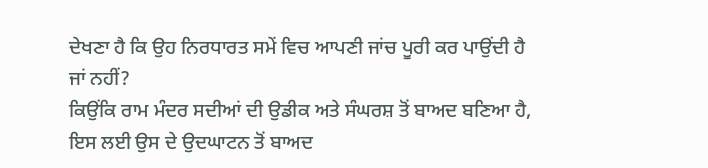ਦੇਖਣਾ ਹੈ ਕਿ ਉਹ ਨਿਰਧਾਰਤ ਸਮੇਂ ਵਿਚ ਆਪਣੀ ਜਾਂਚ ਪੂਰੀ ਕਰ ਪਾਉਂਦੀ ਹੈ ਜਾਂ ਨਹੀਂ?
ਕਿਉਂਕਿ ਰਾਮ ਮੰਦਰ ਸਦੀਆਂ ਦੀ ਉਡੀਕ ਅਤੇ ਸੰਘਰਸ਼ ਤੋਂ ਬਾਅਦ ਬਣਿਆ ਹੈ, ਇਸ ਲਈ ਉਸ ਦੇ ਉਦਘਾਟਨ ਤੋਂ ਬਾਅਦ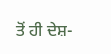ਤੋਂ ਹੀ ਦੇਸ਼-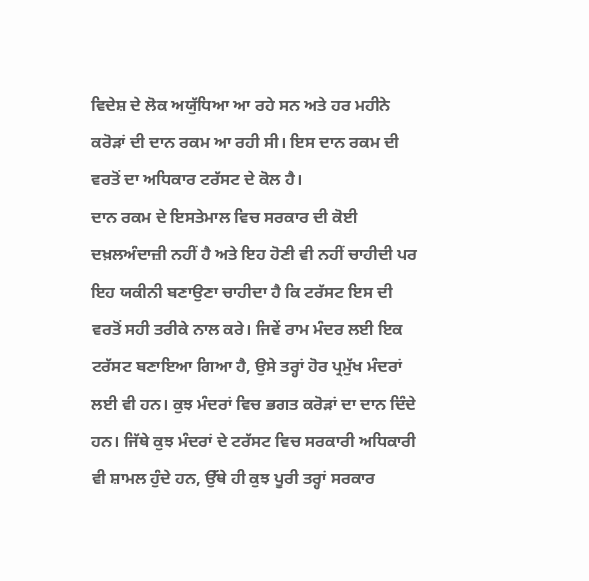ਵਿਦੇਸ਼ ਦੇ ਲੋਕ ਅਯੁੱਧਿਆ ਆ ਰਹੇ ਸਨ ਅਤੇ ਹਰ ਮਹੀਨੇ ਕਰੋੜਾਂ ਦੀ ਦਾਨ ਰਕਮ ਆ ਰਹੀ ਸੀ। ਇਸ ਦਾਨ ਰਕਮ ਦੀ ਵਰਤੋਂ ਦਾ ਅਧਿਕਾਰ ਟਰੱਸਟ ਦੇ ਕੋਲ ਹੈ।
ਦਾਨ ਰਕਮ ਦੇ ਇਸਤੇਮਾਲ ਵਿਚ ਸਰਕਾਰ ਦੀ ਕੋਈ ਦਖ਼ਲਅੰਦਾਜ਼ੀ ਨਹੀਂ ਹੈ ਅਤੇ ਇਹ ਹੋਣੀ ਵੀ ਨਹੀਂ ਚਾਹੀਦੀ ਪਰ ਇਹ ਯਕੀਨੀ ਬਣਾਉਣਾ ਚਾਹੀਦਾ ਹੈ ਕਿ ਟਰੱਸਟ ਇਸ ਦੀ ਵਰਤੋਂ ਸਹੀ ਤਰੀਕੇ ਨਾਲ ਕਰੇ। ਜਿਵੇਂ ਰਾਮ ਮੰਦਰ ਲਈ ਇਕ ਟਰੱਸਟ ਬਣਾਇਆ ਗਿਆ ਹੈ, ਉਸੇ ਤਰ੍ਹਾਂ ਹੋਰ ਪ੍ਰਮੁੱਖ ਮੰਦਰਾਂ ਲਈ ਵੀ ਹਨ। ਕੁਝ ਮੰਦਰਾਂ ਵਿਚ ਭਗਤ ਕਰੋੜਾਂ ਦਾ ਦਾਨ ਦਿੰਦੇ ਹਨ। ਜਿੱਥੇ ਕੁਝ ਮੰਦਰਾਂ ਦੇ ਟਰੱਸਟ ਵਿਚ ਸਰਕਾਰੀ ਅਧਿਕਾਰੀ ਵੀ ਸ਼ਾਮਲ ਹੁੰਦੇ ਹਨ, ਉੱਥੇ ਹੀ ਕੁਝ ਪੂਰੀ ਤਰ੍ਹਾਂ ਸਰਕਾਰ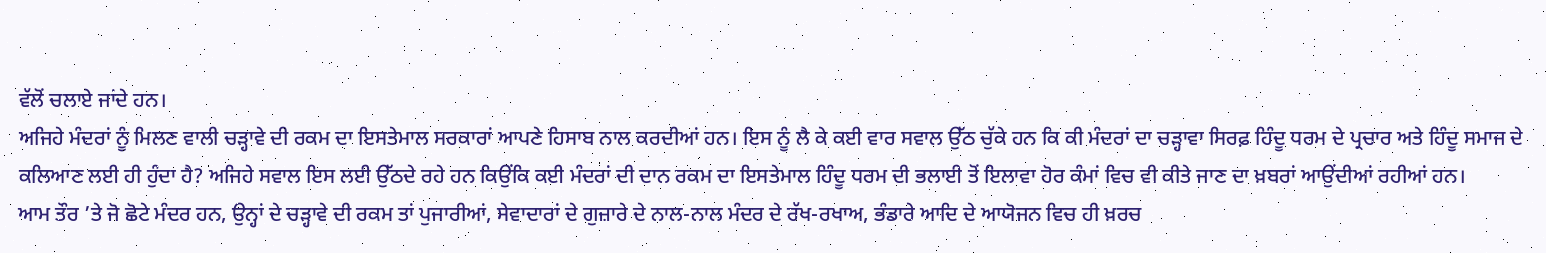ਵੱਲੋਂ ਚਲਾਏ ਜਾਂਦੇ ਹਨ।
ਅਜਿਹੇ ਮੰਦਰਾਂ ਨੂੰ ਮਿਲਣ ਵਾਲੀ ਚੜ੍ਹਾਵੇ ਦੀ ਰਕਮ ਦਾ ਇਸਤੇਮਾਲ ਸਰਕਾਰਾਂ ਆਪਣੇ ਹਿਸਾਬ ਨਾਲ ਕਰਦੀਆਂ ਹਨ। ਇਸ ਨੂੰ ਲੈ ਕੇ ਕਈ ਵਾਰ ਸਵਾਲ ਉੱਠ ਚੁੱਕੇ ਹਨ ਕਿ ਕੀ ਮੰਦਰਾਂ ਦਾ ਚੜ੍ਹਾਵਾ ਸਿਰਫ਼ ਹਿੰਦੂ ਧਰਮ ਦੇ ਪ੍ਰਚਾਰ ਅਤੇ ਹਿੰਦੂ ਸਮਾਜ ਦੇ ਕਲਿਆਣ ਲਈ ਹੀ ਹੁੰਦਾ ਹੈ? ਅਜਿਹੇ ਸਵਾਲ ਇਸ ਲਈ ਉੱਠਦੇ ਰਹੇ ਹਨ ਕਿਉਂਕਿ ਕਈ ਮੰਦਰਾਂ ਦੀ ਦਾਨ ਰਕਮ ਦਾ ਇਸਤੇਮਾਲ ਹਿੰਦੂ ਧਰਮ ਦੀ ਭਲਾਈ ਤੋਂ ਇਲਾਵਾ ਹੋਰ ਕੰਮਾਂ ਵਿਚ ਵੀ ਕੀਤੇ ਜਾਣ ਦਾ ਖ਼ਬਰਾਂ ਆਉਂਦੀਆਂ ਰਹੀਆਂ ਹਨ।
ਆਮ ਤੌਰ ’ਤੇ ਜੋ ਛੋਟੇ ਮੰਦਰ ਹਨ, ਉਨ੍ਹਾਂ ਦੇ ਚੜ੍ਹਾਵੇ ਦੀ ਰਕਮ ਤਾਂ ਪੁਜਾਰੀਆਂ, ਸੇਵਾਦਾਰਾਂ ਦੇ ਗੁਜ਼ਾਰੇ ਦੇ ਨਾਲ-ਨਾਲ ਮੰਦਰ ਦੇ ਰੱਖ-ਰਖਾਅ, ਭੰਡਾਰੇ ਆਦਿ ਦੇ ਆਯੋਜਨ ਵਿਚ ਹੀ ਖ਼ਰਚ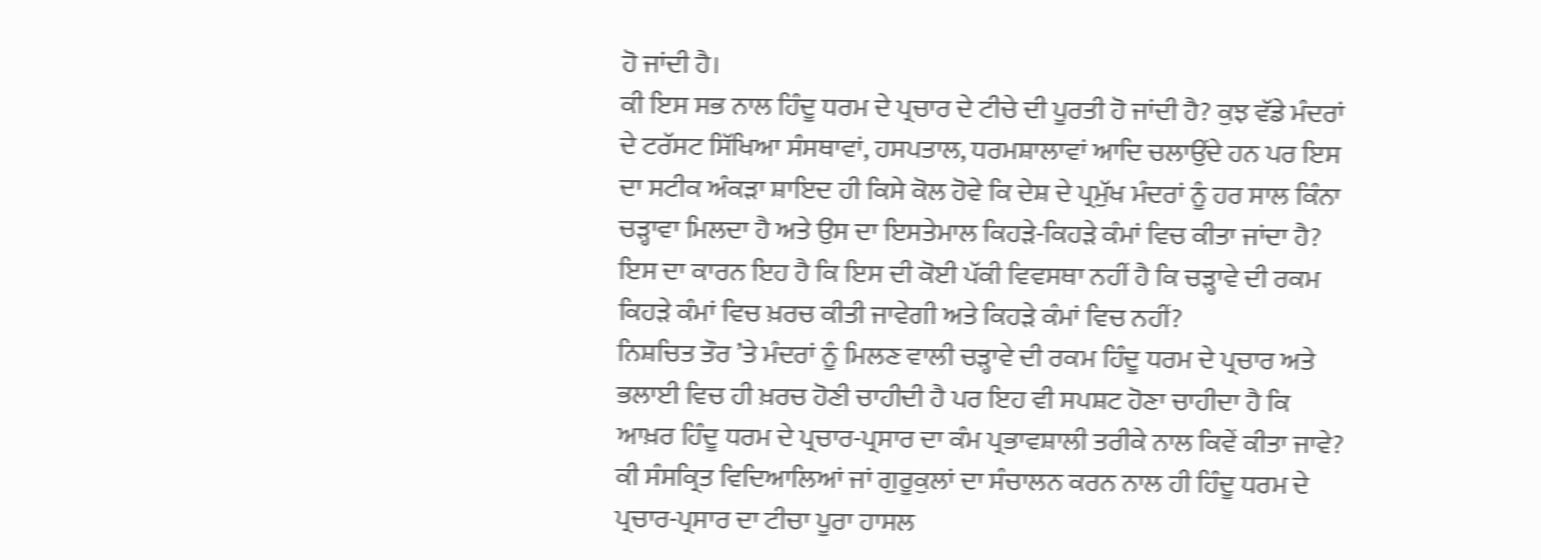ਹੋ ਜਾਂਦੀ ਹੈ।
ਕੀ ਇਸ ਸਭ ਨਾਲ ਹਿੰਦੂ ਧਰਮ ਦੇ ਪ੍ਰਚਾਰ ਦੇ ਟੀਚੇ ਦੀ ਪੂਰਤੀ ਹੋ ਜਾਂਦੀ ਹੈ? ਕੁਝ ਵੱਡੇ ਮੰਦਰਾਂ ਦੇ ਟਰੱਸਟ ਸਿੱਖਿਆ ਸੰਸਥਾਵਾਂ, ਹਸਪਤਾਲ, ਧਰਮਸ਼ਾਲਾਵਾਂ ਆਦਿ ਚਲਾਉਂਦੇ ਹਨ ਪਰ ਇਸ ਦਾ ਸਟੀਕ ਅੰਕੜਾ ਸ਼ਾਇਦ ਹੀ ਕਿਸੇ ਕੋਲ ਹੋਵੇ ਕਿ ਦੇਸ਼ ਦੇ ਪ੍ਰਮੁੱਖ ਮੰਦਰਾਂ ਨੂੰ ਹਰ ਸਾਲ ਕਿੰਨਾ ਚੜ੍ਹਾਵਾ ਮਿਲਦਾ ਹੈ ਅਤੇ ਉਸ ਦਾ ਇਸਤੇਮਾਲ ਕਿਹੜੇ-ਕਿਹੜੇ ਕੰਮਾਂ ਵਿਚ ਕੀਤਾ ਜਾਂਦਾ ਹੈ? ਇਸ ਦਾ ਕਾਰਨ ਇਹ ਹੈ ਕਿ ਇਸ ਦੀ ਕੋਈ ਪੱਕੀ ਵਿਵਸਥਾ ਨਹੀਂ ਹੈ ਕਿ ਚੜ੍ਹਾਵੇ ਦੀ ਰਕਮ ਕਿਹੜੇ ਕੰਮਾਂ ਵਿਚ ਖ਼ਰਚ ਕੀਤੀ ਜਾਵੇਗੀ ਅਤੇ ਕਿਹੜੇ ਕੰਮਾਂ ਵਿਚ ਨਹੀਂ?
ਨਿਸ਼ਚਿਤ ਤੌਰ ’ਤੇ ਮੰਦਰਾਂ ਨੂੰ ਮਿਲਣ ਵਾਲੀ ਚੜ੍ਹਾਵੇ ਦੀ ਰਕਮ ਹਿੰਦੂ ਧਰਮ ਦੇ ਪ੍ਰਚਾਰ ਅਤੇ ਭਲਾਈ ਵਿਚ ਹੀ ਖ਼ਰਚ ਹੋਣੀ ਚਾਹੀਦੀ ਹੈ ਪਰ ਇਹ ਵੀ ਸਪਸ਼ਟ ਹੋਣਾ ਚਾਹੀਦਾ ਹੈ ਕਿ ਆਖ਼ਰ ਹਿੰਦੂ ਧਰਮ ਦੇ ਪ੍ਰਚਾਰ-ਪ੍ਰਸਾਰ ਦਾ ਕੰਮ ਪ੍ਰਭਾਵਸ਼ਾਲੀ ਤਰੀਕੇ ਨਾਲ ਕਿਵੇਂ ਕੀਤਾ ਜਾਵੇ? ਕੀ ਸੰਸਕ੍ਰਿਤ ਵਿਦਿਆਲਿਆਂ ਜਾਂ ਗੁਰੂਕੁਲਾਂ ਦਾ ਸੰਚਾਲਨ ਕਰਨ ਨਾਲ ਹੀ ਹਿੰਦੂ ਧਰਮ ਦੇ ਪ੍ਰਚਾਰ-ਪ੍ਰਸਾਰ ਦਾ ਟੀਚਾ ਪੂਰਾ ਹਾਸਲ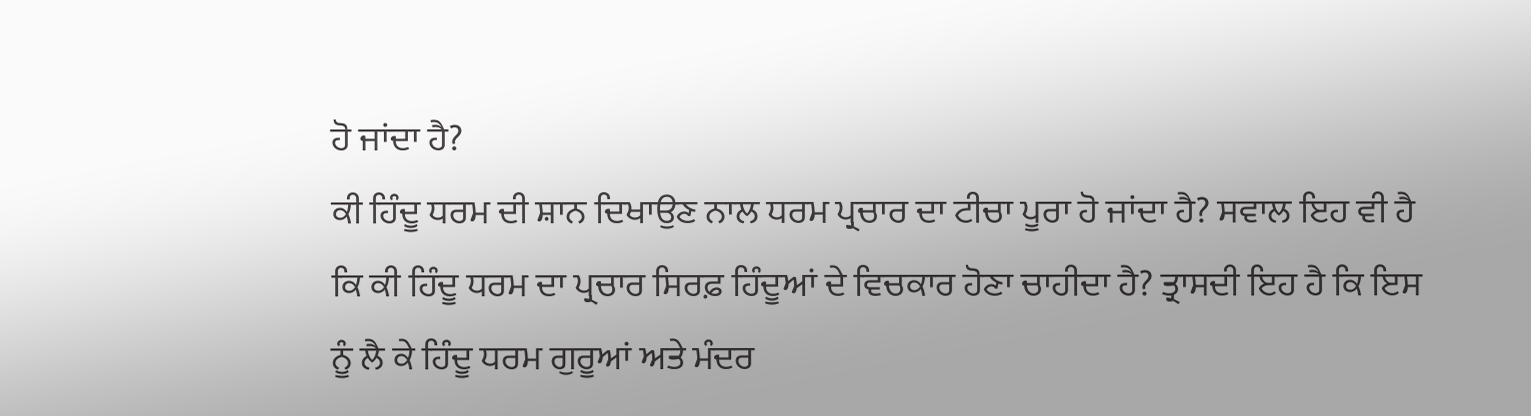ਹੋ ਜਾਂਦਾ ਹੈ?
ਕੀ ਹਿੰਦੂ ਧਰਮ ਦੀ ਸ਼ਾਨ ਦਿਖਾਉਣ ਨਾਲ ਧਰਮ ਪ੍ਰਚਾਰ ਦਾ ਟੀਚਾ ਪੂਰਾ ਹੋ ਜਾਂਦਾ ਹੈ? ਸਵਾਲ ਇਹ ਵੀ ਹੈ ਕਿ ਕੀ ਹਿੰਦੂ ਧਰਮ ਦਾ ਪ੍ਰਚਾਰ ਸਿਰਫ਼ ਹਿੰਦੂਆਂ ਦੇ ਵਿਚਕਾਰ ਹੋਣਾ ਚਾਹੀਦਾ ਹੈ? ਤ੍ਰਾਸਦੀ ਇਹ ਹੈ ਕਿ ਇਸ ਨੂੰ ਲੈ ਕੇ ਹਿੰਦੂ ਧਰਮ ਗੁਰੂਆਂ ਅਤੇ ਮੰਦਰ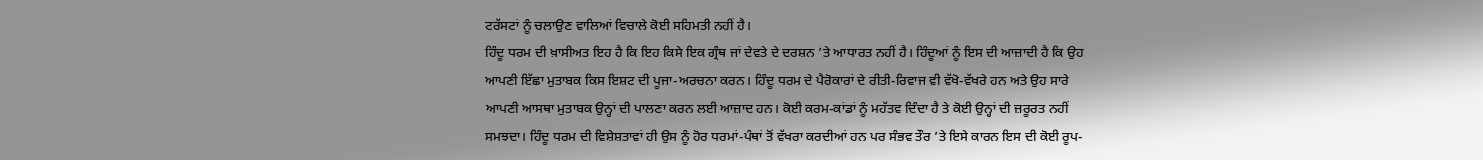ਟਰੱਸਟਾਂ ਨੂੰ ਚਲਾਉਣ ਵਾਲਿਆਂ ਵਿਚਾਲੇ ਕੋਈ ਸਹਿਮਤੀ ਨਹੀਂ ਹੈ।
ਹਿੰਦੂ ਧਰਮ ਦੀ ਖ਼ਾਸੀਅਤ ਇਹ ਹੈ ਕਿ ਇਹ ਕਿਸੇ ਇਕ ਗ੍ਰੰਥ ਜਾਂ ਦੇਵਤੇ ਦੇ ਦਰਸ਼ਨ ’ਤੇ ਆਧਾਰਤ ਨਹੀਂ ਹੈ। ਹਿੰਦੂਆਂ ਨੂੰ ਇਸ ਦੀ ਆਜ਼ਾਦੀ ਹੈ ਕਿ ਉਹ ਆਪਣੀ ਇੱਛਾ ਮੁਤਾਬਕ ਕਿਸ ਇਸ਼ਟ ਦੀ ਪੂਜਾ-ਅਰਚਨਾ ਕਰਨ। ਹਿੰਦੂ ਧਰਮ ਦੇ ਪੈਰੋਕਾਰਾਂ ਦੇ ਰੀਤੀ-ਰਿਵਾਜ ਵੀ ਵੱਖੋ-ਵੱਖਰੇ ਹਨ ਅਤੇ ਉਹ ਸਾਰੇ ਆਪਣੀ ਆਸਥਾ ਮੁਤਾਬਕ ਉਨ੍ਹਾਂ ਦੀ ਪਾਲਣਾ ਕਰਨ ਲਈ ਆਜ਼ਾਦ ਹਨ। ਕੋਈ ਕਰਮ-ਕਾਂਡਾਂ ਨੂੰ ਮਹੱਤਵ ਦਿੰਦਾ ਹੈ ਤੇ ਕੋਈ ਉਨ੍ਹਾਂ ਦੀ ਜ਼ਰੂਰਤ ਨਹੀਂ ਸਮਝਦਾ। ਹਿੰਦੂ ਧਰਮ ਦੀ ਵਿਸ਼ੇਸ਼ਤਾਵਾਂ ਹੀ ਉਸ ਨੂੰ ਹੋਰ ਧਰਮਾਂ-ਪੰਥਾਂ ਤੋਂ ਵੱਖਰਾ ਕਰਦੀਆਂ ਹਨ ਪਰ ਸੰਭਵ ਤੌਰ ’ਤੇ ਇਸੇ ਕਾਰਨ ਇਸ ਦੀ ਕੋਈ ਰੂਪ-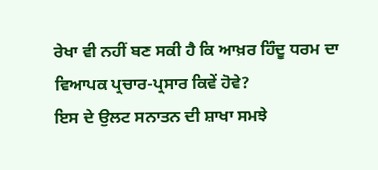ਰੇਖਾ ਵੀ ਨਹੀਂ ਬਣ ਸਕੀ ਹੈ ਕਿ ਆਖ਼ਰ ਹਿੰਦੂ ਧਰਮ ਦਾ ਵਿਆਪਕ ਪ੍ਰਚਾਰ-ਪ੍ਰਸਾਰ ਕਿਵੇਂ ਹੋਵੇ?
ਇਸ ਦੇ ਉਲਟ ਸਨਾਤਨ ਦੀ ਸ਼ਾਖਾ ਸਮਝੇ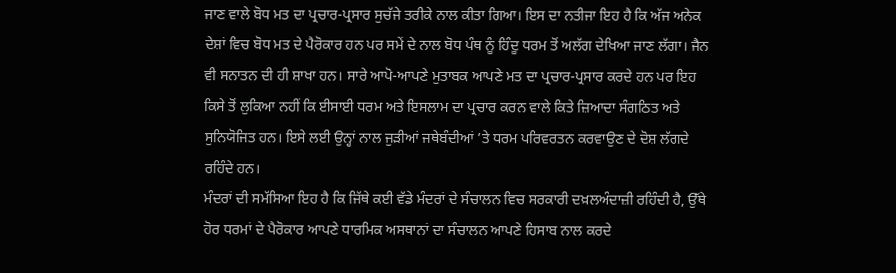ਜਾਣ ਵਾਲੇ ਬੋਧ ਮਤ ਦਾ ਪ੍ਰਚਾਰ-ਪ੍ਰਸਾਰ ਸੁਚੱਜੇ ਤਰੀਕੇ ਨਾਲ ਕੀਤਾ ਗਿਆ। ਇਸ ਦਾ ਨਤੀਜਾ ਇਹ ਹੈ ਕਿ ਅੱਜ ਅਨੇਕ ਦੇਸ਼ਾਂ ਵਿਚ ਬੋਧ ਮਤ ਦੇ ਪੈਰੋਕਾਰ ਹਨ ਪਰ ਸਮੇਂ ਦੇ ਨਾਲ ਬੋਧ ਪੰਥ ਨੂੰ ਹਿੰਦੂ ਧਰਮ ਤੋਂ ਅਲੱਗ ਦੇਖਿਆ ਜਾਣ ਲੱਗਾ। ਜੈਨ ਵੀ ਸਨਾਤਨ ਦੀ ਹੀ ਸ਼ਾਖਾ ਹਨ। ਸਾਰੇ ਆਪੋ-ਆਪਣੇ ਮੁਤਾਬਕ ਆਪਣੇ ਮਤ ਦਾ ਪ੍ਰਚਾਰ-ਪ੍ਰਸਾਰ ਕਰਦੇ ਹਨ ਪਰ ਇਹ ਕਿਸੇ ਤੋਂ ਲੁਕਿਆ ਨਹੀਂ ਕਿ ਈਸਾਈ ਧਰਮ ਅਤੇ ਇਸਲਾਮ ਦਾ ਪ੍ਰਚਾਰ ਕਰਨ ਵਾਲੇ ਕਿਤੇ ਜ਼ਿਆਦਾ ਸੰਗਠਿਤ ਅਤੇ ਸੁਨਿਯੋਜਿਤ ਹਨ। ਇਸੇ ਲਈ ਉਨ੍ਹਾਂ ਨਾਲ ਜੁੜੀਆਂ ਜਥੇਬੰਦੀਆਂ ’ਤੇ ਧਰਮ ਪਰਿਵਰਤਨ ਕਰਵਾਉਣ ਦੇ ਦੋਸ਼ ਲੱਗਦੇ ਰਹਿੰਦੇ ਹਨ।
ਮੰਦਰਾਂ ਦੀ ਸਮੱਸਿਆ ਇਹ ਹੈ ਕਿ ਜਿੱਥੇ ਕਈ ਵੱਡੇ ਮੰਦਰਾਂ ਦੇ ਸੰਚਾਲਨ ਵਿਚ ਸਰਕਾਰੀ ਦਖ਼ਲਅੰਦਾਜ਼ੀ ਰਹਿੰਦੀ ਹੈ, ਉੱਥੇ ਹੋਰ ਧਰਮਾਂ ਦੇ ਪੈਰੋਕਾਰ ਆਪਣੇ ਧਾਰਮਿਕ ਅਸਥਾਨਾਂ ਦਾ ਸੰਚਾਲਨ ਆਪਣੇ ਹਿਸਾਬ ਨਾਲ ਕਰਦੇ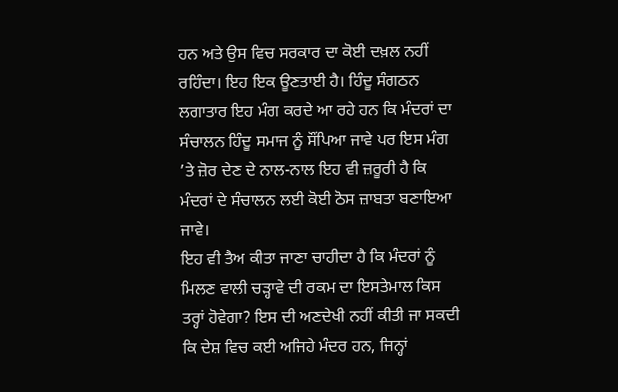ਹਨ ਅਤੇ ਉਸ ਵਿਚ ਸਰਕਾਰ ਦਾ ਕੋਈ ਦਖ਼ਲ ਨਹੀਂ ਰਹਿੰਦਾ। ਇਹ ਇਕ ਊਣਤਾਈ ਹੈ। ਹਿੰਦੂ ਸੰਗਠਨ ਲਗਾਤਾਰ ਇਹ ਮੰਗ ਕਰਦੇ ਆ ਰਹੇ ਹਨ ਕਿ ਮੰਦਰਾਂ ਦਾ ਸੰਚਾਲਨ ਹਿੰਦੂ ਸਮਾਜ ਨੂੰ ਸੌਂਪਿਆ ਜਾਵੇ ਪਰ ਇਸ ਮੰਗ ’ਤੇ ਜ਼ੋਰ ਦੇਣ ਦੇ ਨਾਲ-ਨਾਲ ਇਹ ਵੀ ਜ਼ਰੂਰੀ ਹੈ ਕਿ ਮੰਦਰਾਂ ਦੇ ਸੰਚਾਲਨ ਲਈ ਕੋਈ ਠੋਸ ਜ਼ਾਬਤਾ ਬਣਾਇਆ ਜਾਵੇ।
ਇਹ ਵੀ ਤੈਅ ਕੀਤਾ ਜਾਣਾ ਚਾਹੀਦਾ ਹੈ ਕਿ ਮੰਦਰਾਂ ਨੂੰ ਮਿਲਣ ਵਾਲੀ ਚੜ੍ਹਾਵੇ ਦੀ ਰਕਮ ਦਾ ਇਸਤੇਮਾਲ ਕਿਸ ਤਰ੍ਹਾਂ ਹੋਵੇਗਾ? ਇਸ ਦੀ ਅਣਦੇਖੀ ਨਹੀਂ ਕੀਤੀ ਜਾ ਸਕਦੀ ਕਿ ਦੇਸ਼ ਵਿਚ ਕਈ ਅਜਿਹੇ ਮੰਦਰ ਹਨ, ਜਿਨ੍ਹਾਂ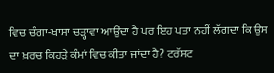ਵਿਚ ਚੰਗਾ-ਖਾਸਾ ਚੜ੍ਹਾਵਾ ਆਉਂਦਾ ਹੈ ਪਰ ਇਹ ਪਤਾ ਨਹੀਂ ਲੱਗਦਾ ਕਿ ਉਸ ਦਾ ਖ਼ਰਚ ਕਿਹੜੇ ਕੰਮਾਂ ਵਿਚ ਕੀਤਾ ਜਾਂਦਾ ਹੈ? ਟਰੱਸਟ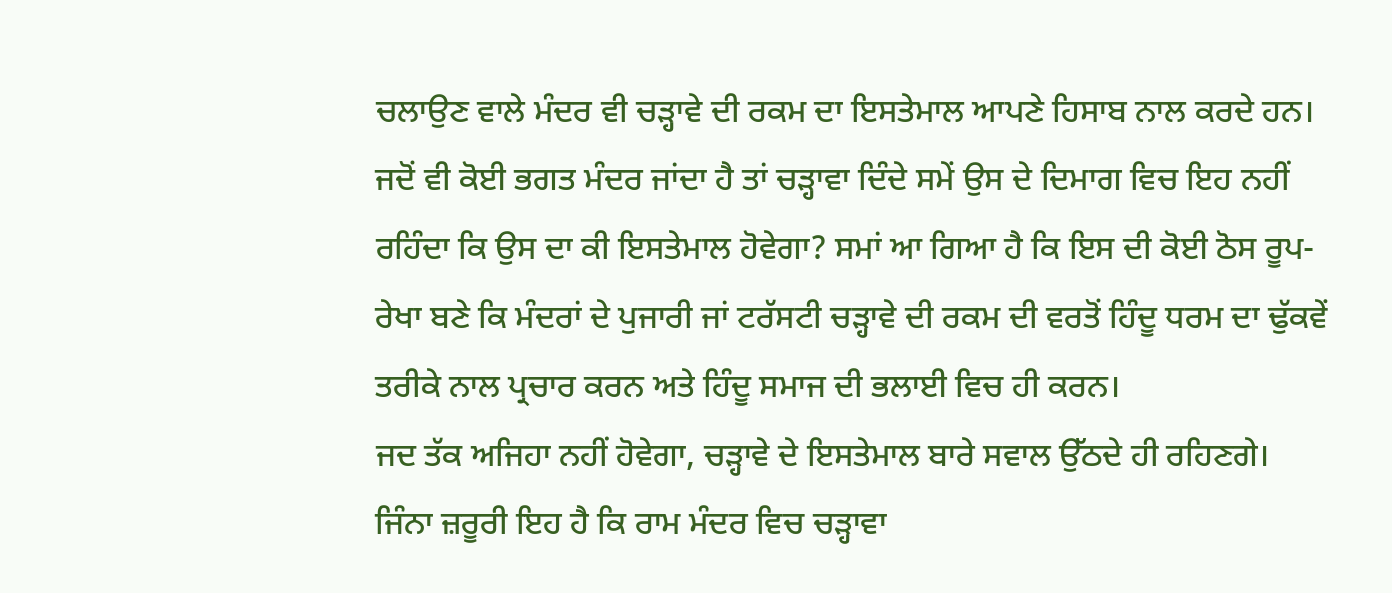ਚਲਾਉਣ ਵਾਲੇ ਮੰਦਰ ਵੀ ਚੜ੍ਹਾਵੇ ਦੀ ਰਕਮ ਦਾ ਇਸਤੇਮਾਲ ਆਪਣੇ ਹਿਸਾਬ ਨਾਲ ਕਰਦੇ ਹਨ।
ਜਦੋਂ ਵੀ ਕੋਈ ਭਗਤ ਮੰਦਰ ਜਾਂਦਾ ਹੈ ਤਾਂ ਚੜ੍ਹਾਵਾ ਦਿੰਦੇ ਸਮੇਂ ਉਸ ਦੇ ਦਿਮਾਗ ਵਿਚ ਇਹ ਨਹੀਂ ਰਹਿੰਦਾ ਕਿ ਉਸ ਦਾ ਕੀ ਇਸਤੇਮਾਲ ਹੋਵੇਗਾ? ਸਮਾਂ ਆ ਗਿਆ ਹੈ ਕਿ ਇਸ ਦੀ ਕੋਈ ਠੋਸ ਰੂਪ-ਰੇਖਾ ਬਣੇ ਕਿ ਮੰਦਰਾਂ ਦੇ ਪੁਜਾਰੀ ਜਾਂ ਟਰੱਸਟੀ ਚੜ੍ਹਾਵੇ ਦੀ ਰਕਮ ਦੀ ਵਰਤੋਂ ਹਿੰਦੂ ਧਰਮ ਦਾ ਢੁੱਕਵੇਂ ਤਰੀਕੇ ਨਾਲ ਪ੍ਰਚਾਰ ਕਰਨ ਅਤੇ ਹਿੰਦੂ ਸਮਾਜ ਦੀ ਭਲਾਈ ਵਿਚ ਹੀ ਕਰਨ।
ਜਦ ਤੱਕ ਅਜਿਹਾ ਨਹੀਂ ਹੋਵੇਗਾ, ਚੜ੍ਹਾਵੇ ਦੇ ਇਸਤੇਮਾਲ ਬਾਰੇ ਸਵਾਲ ਉੱਠਦੇ ਹੀ ਰਹਿਣਗੇ। ਜਿੰਨਾ ਜ਼ਰੂਰੀ ਇਹ ਹੈ ਕਿ ਰਾਮ ਮੰਦਰ ਵਿਚ ਚੜ੍ਹਾਵਾ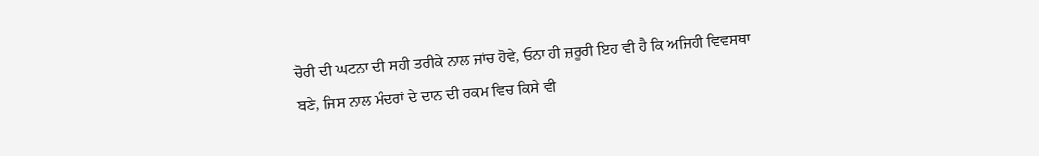ਚੋਰੀ ਦੀ ਘਟਨਾ ਦੀ ਸਹੀ ਤਰੀਕੇ ਨਾਲ ਜਾਂਚ ਹੋਵੇ, ਓਨਾ ਹੀ ਜ਼ਰੂਰੀ ਇਹ ਵੀ ਹੈ ਕਿ ਅਜਿਹੀ ਵਿਵਸਥਾ ਬਣੇ, ਜਿਸ ਨਾਲ ਮੰਦਰਾਂ ਦੇ ਦਾਨ ਦੀ ਰਕਮ ਵਿਚ ਕਿਸੇ ਵੀ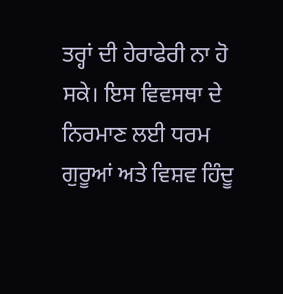ਤਰ੍ਹਾਂ ਦੀ ਹੇਰਾਫੇਰੀ ਨਾ ਹੋ ਸਕੇ। ਇਸ ਵਿਵਸਥਾ ਦੇ ਨਿਰਮਾਣ ਲਈ ਧਰਮ ਗੁਰੂਆਂ ਅਤੇ ਵਿਸ਼ਵ ਹਿੰਦੂ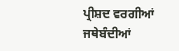ਪ੍ਰੀਸ਼ਦ ਵਰਗੀਆਂ ਜਥੇਬੰਦੀਆਂ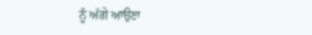ਨੂੰ ਅੱਗੇ ਆਉਣਾ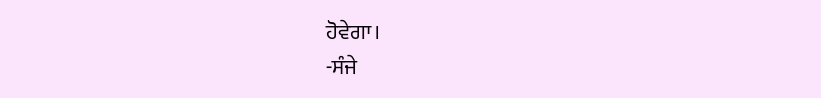ਹੋਵੇਗਾ।
-ਸੰਜੇ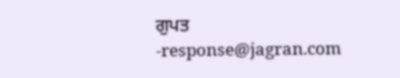ਗੁਪਤ
-response@jagran.com